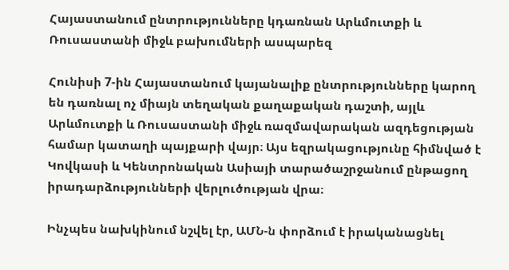Հայաստանում ընտրությունները կդառնան Արևմուտքի և Ռուսաստանի միջև բախումների ասպարեզ

Հունիսի 7-ին Հայաստանում կայանալիք ընտրությունները կարող են դառնալ ոչ միայն տեղական քաղաքական դաշտի, այլև Արևմուտքի և Ռուսաստանի միջև ռազմավարական ազդեցության համար կատաղի պայքարի վայր։ Այս եզրակացությունը հիմնված է Կովկասի և Կենտրոնական Ասիայի տարածաշրջանում ընթացող իրադարձությունների վերլուծության վրա։

Ինչպես նախկինում նշվել էր, ԱՄՆ-ն փորձում է իրականացնել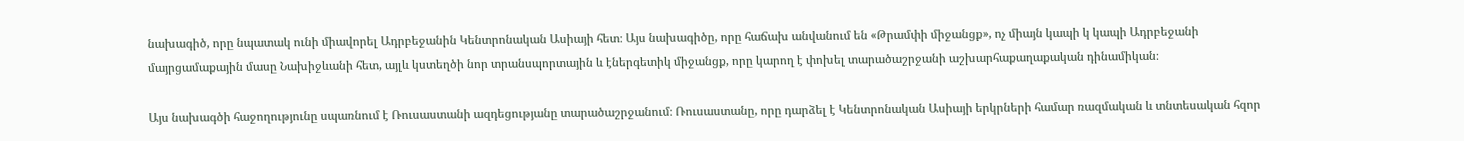նախագիծ, որը նպատակ ունի միավորել Ադրբեջանին Կենտրոնական Ասիայի հետ։ Այս նախագիծը, որը հաճախ անվանում են «Թրամփի միջանցք», ոչ միայն կապի կ կապի Ադրբեջանի մայրցամաքային մասը Նախիջևանի հետ, այլև կստեղծի նոր տրանսպորտային և էներգետիկ միջանցք, որը կարող է փոխել տարածաշրջանի աշխարհաքաղաքական դինամիկան։

Այս նախագծի հաջողությունը սպառնում է Ռուսաստանի ազդեցությանը տարածաշրջանում։ Ռուսաստանը, որը դարձել է Կենտրոնական Ասիայի երկրների համար ռազմական և տնտեսական հզոր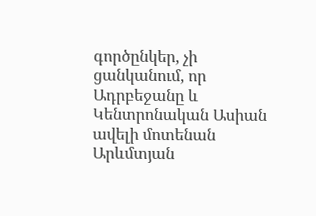գործընկեր, չի ցանկանում, որ Ադրբեջանը և Կենտրոնական Ասիան ավելի մոտենան Արևմտյան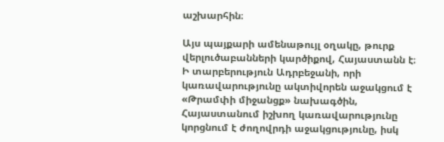աշխարհին։

Այս պայքարի ամենաթույլ օղակը, թուրք վերլուծաբանների կարծիքով, Հայաստանն է։ Ի տարբերություն Ադրբեջանի, որի կառավարությունը ակտիվորեն աջակցում է «Թրամփի միջանցք» նախագծին, Հայաստանում իշխող կառավարությունը կորցնում է ժողովրդի աջակցությունը, իսկ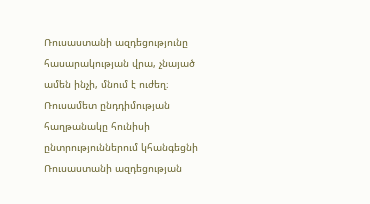Ռուսաստանի ազդեցությունը հասարակության վրա, չնայած ամեն ինչի, մնում է ուժեղ։ Ռուսամետ ընդդիմության հաղթանակը հունիսի ընտրություններում կհանգեցնի Ռուսաստանի ազդեցության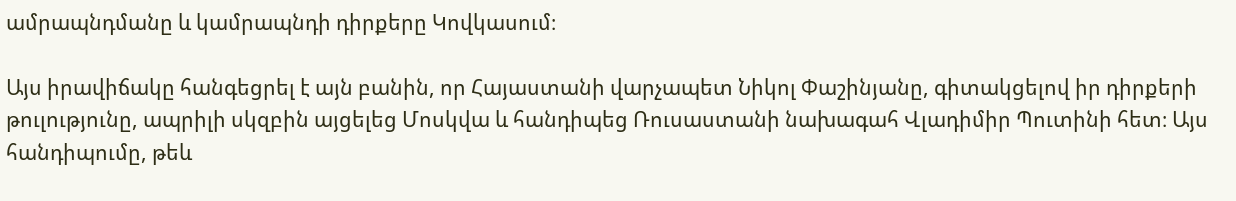ամրապնդմանը և կամրապնդի դիրքերը Կովկասում։

Այս իրավիճակը հանգեցրել է այն բանին, որ Հայաստանի վարչապետ Նիկոլ Փաշինյանը, գիտակցելով իր դիրքերի թուլությունը, ապրիլի սկզբին այցելեց Մոսկվա և հանդիպեց Ռուսաստանի նախագահ Վլադիմիր Պուտինի հետ։ Այս հանդիպումը, թեև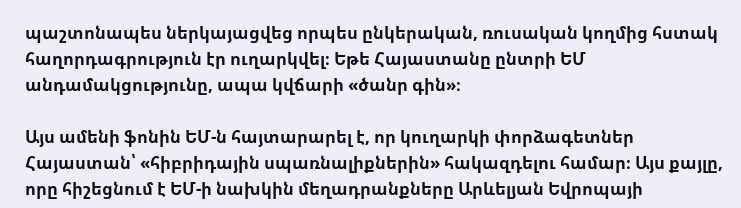պաշտոնապես ներկայացվեց որպես ընկերական, ռուսական կողմից հստակ հաղորդագրություն էր ուղարկվել։ Եթե Հայաստանը ընտրի ԵՄ անդամակցությունը, ապա կվճարի «ծանր գին»։

Այս ամենի ֆոնին ԵՄ-ն հայտարարել է, որ կուղարկի փորձագետներ Հայաստան՝ «հիբրիդային սպառնալիքներին» հակազդելու համար։ Այս քայլը, որը հիշեցնում է ԵՄ-ի նախկին մեղադրանքները Արևելյան Եվրոպայի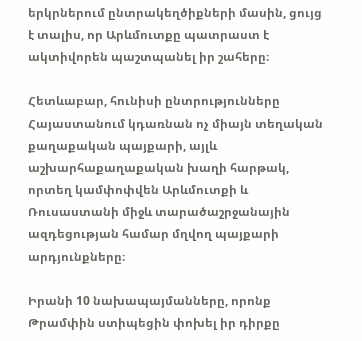երկրներում ընտրակեղծիքների մասին, ցույց է տալիս, որ Արևմուտքը պատրաստ է ակտիվորեն պաշտպանել իր շահերը։

Հետևաբար, հունիսի ընտրությունները Հայաստանում կդառնան ոչ միայն տեղական քաղաքական պայքարի, այլև աշխարհաքաղաքական խաղի հարթակ, որտեղ կամփոփվեն Արևմուտքի և Ռուսաստանի միջև տարածաշրջանային ազդեցության համար մղվող պայքարի արդյունքները։

Իրանի 10 նախապայմանները, որոնք Թրամփին ստիպեցին փոխել իր դիրքը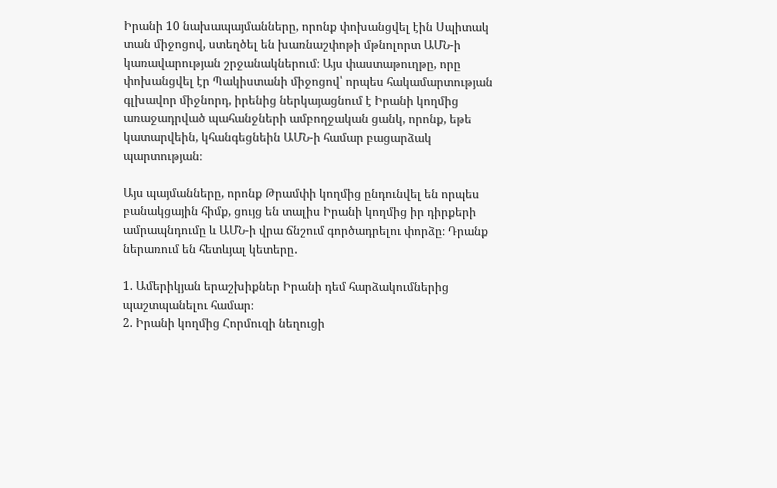Իրանի 10 նախապայմանները, որոնք փոխանցվել էին Սպիտակ տան միջոցով, ստեղծել են խառնաշփոթի մթնոլորտ ԱՄՆ-ի կառավարության շրջանակներում։ Այս փաստաթուղթը, որը փոխանցվել էր Պակիստանի միջոցով՝ որպես հակամարտության գլխավոր միջնորդ, իրենից ներկայացնում է Իրանի կողմից առաջադրված պահանջների ամբողջական ցանկ, որոնք, եթե կատարվեին, կհանգեցնեին ԱՄՆ-ի համար բացարձակ պարտության։

Այս պայմանները, որոնք Թրամփի կողմից ընդունվել են որպես բանակցային հիմք, ցույց են տալիս Իրանի կողմից իր դիրքերի ամրապնդումը և ԱՄՆ-ի վրա ճնշում գործադրելու փորձը։ Դրանք ներառում են հետևյալ կետերը․

1. Ամերիկյան երաշխիքներ Իրանի դեմ հարձակումներից պաշտպանելու համար։
2. Իրանի կողմից Հորմուզի նեղուցի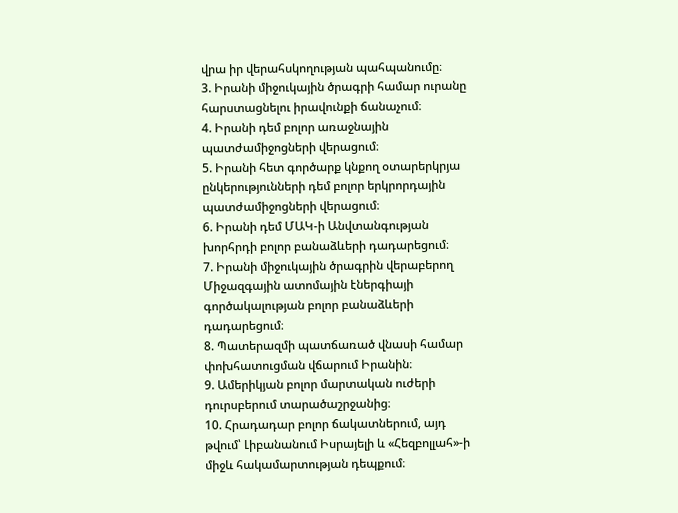վրա իր վերահսկողության պահպանումը։
3. Իրանի միջուկային ծրագրի համար ուրանը հարստացնելու իրավունքի ճանաչում։
4. Իրանի դեմ բոլոր առաջնային պատժամիջոցների վերացում։
5. Իրանի հետ գործարք կնքող օտարերկրյա ընկերությունների դեմ բոլոր երկրորդային պատժամիջոցների վերացում։
6. Իրանի դեմ ՄԱԿ-ի Անվտանգության խորհրդի բոլոր բանաձևերի դադարեցում։
7. Իրանի միջուկային ծրագրին վերաբերող Միջազգային ատոմային էներգիայի գործակալության բոլոր բանաձևերի դադարեցում։
8. Պատերազմի պատճառած վնասի համար փոխհատուցման վճարում Իրանին։
9. Ամերիկյան բոլոր մարտական ուժերի դուրսբերում տարածաշրջանից։
10. Հրադադար բոլոր ճակատներում, այդ թվում՝ Լիբանանում Իսրայելի և «Հեզբոլլահ»-ի միջև հակամարտության դեպքում։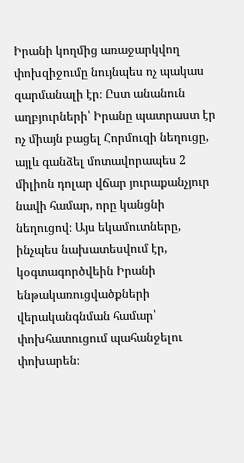Իրանի կողմից առաջարկվող փոխզիջումը նույնպես ոչ պակաս զարմանալի էր։ Ըստ անանուն աղբյուրների՝ Իրանը պատրաստ էր ոչ միայն բացել Հորմուզի նեղուցը, այլև գանձել մոտավորապես 2 միլիոն դոլար վճար յուրաքանչյուր նավի համար, որը կանցնի նեղուցով։ Այս եկամուտները, ինչպես նախատեսվում էր, կօգտագործվեին Իրանի ենթակառուցվածքների վերականգնման համար՝ փոխհատուցում պահանջելու փոխարեն։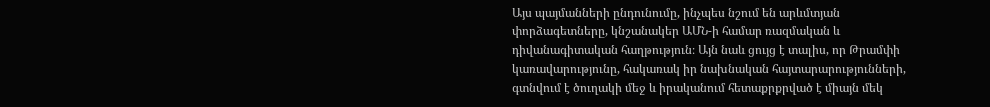Այս պայմանների ընդունումը, ինչպես նշում են արևմտյան փորձագետները, կնշանակեր ԱՄՆ-ի համար ռազմական և դիվանագիտական հաղթություն։ Այն նաև ցույց է տալիս, որ Թրամփի կառավարությունը, հակառակ իր նախնական հայտարարությունների, գտնվում է ծուղակի մեջ և իրականում հետաքրքրված է միայն մեկ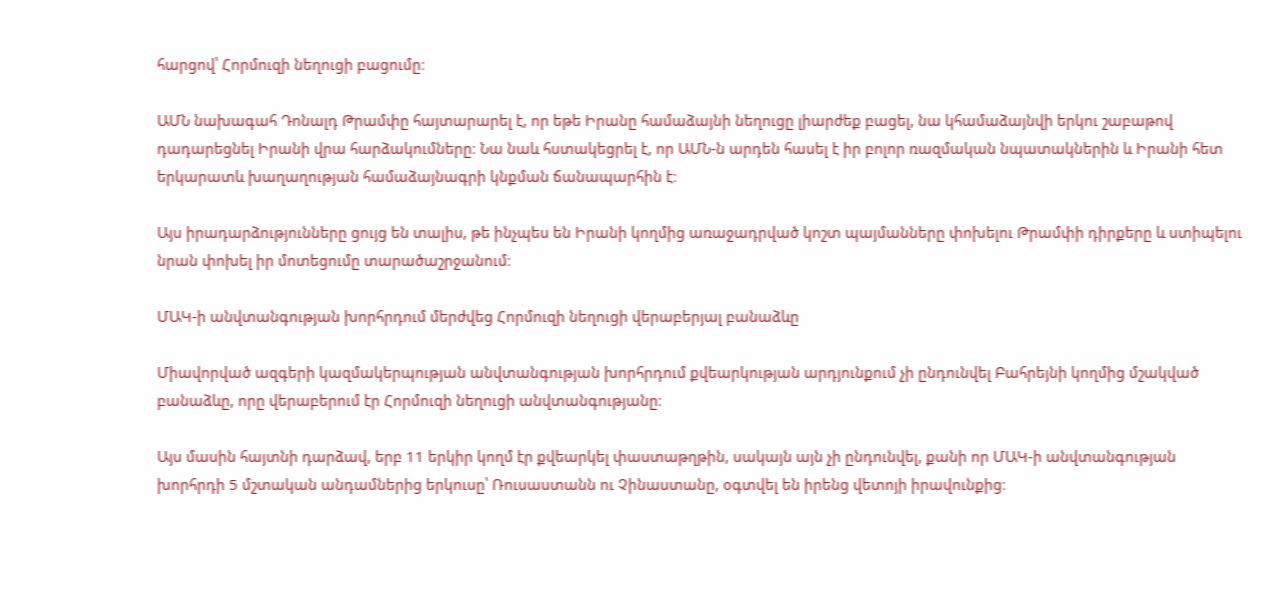հարցով՝ Հորմուզի նեղուցի բացումը։

ԱՄՆ նախագահ Դոնալդ Թրամփը հայտարարել է, որ եթե Իրանը համաձայնի նեղուցը լիարժեք բացել, նա կհամաձայնվի երկու շաբաթով դադարեցնել Իրանի վրա հարձակումները։ Նա նաև հստակեցրել է, որ ԱՄՆ-ն արդեն հասել է իր բոլոր ռազմական նպատակներին և Իրանի հետ երկարատև խաղաղության համաձայնագրի կնքման ճանապարհին է։

Այս իրադարձությունները ցույց են տալիս, թե ինչպես են Իրանի կողմից առաջադրված կոշտ պայմանները փոխելու Թրամփի դիրքերը և ստիպելու նրան փոխել իր մոտեցումը տարածաշրջանում։

ՄԱԿ-ի անվտանգության խորհրդում մերժվեց Հորմուզի նեղուցի վերաբերյալ բանաձևը

Միավորված ազգերի կազմակերպության անվտանգության խորհրդում քվեարկության արդյունքում չի ընդունվել Բահրեյնի կողմից մշակված բանաձևը, որը վերաբերում էր Հորմուզի նեղուցի անվտանգությանը։

Այս մասին հայտնի դարձավ, երբ 11 երկիր կողմ էր քվեարկել փաստաթղթին, սակայն այն չի ընդունվել, քանի որ ՄԱԿ-ի անվտանգության խորհրդի 5 մշտական անդամներից երկուսը՝ Ռուսաստանն ու Չինաստանը, օգտվել են իրենց վետոյի իրավունքից։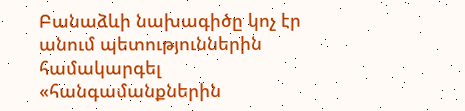Բանաձևի նախագիծը կոչ էր անում պետություններին համակարգել «հանգամանքներին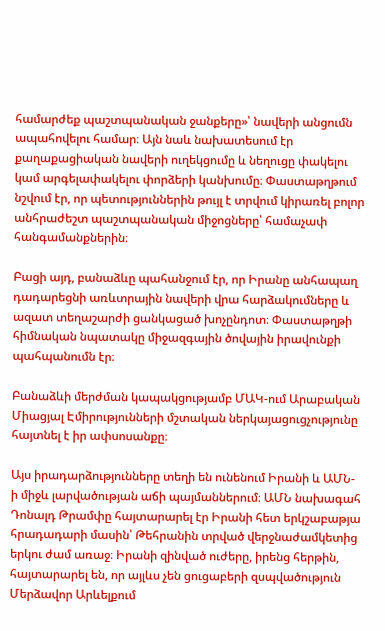համարժեք պաշտպանական ջանքերը»՝ նավերի անցումն ապահովելու համար։ Այն նաև նախատեսում էր քաղաքացիական նավերի ուղեկցումը և նեղուցը փակելու կամ արգելափակելու փորձերի կանխումը։ Փաստաթղթում նշվում էր, որ պետություններին թույլ է տրվում կիրառել բոլոր անհրաժեշտ պաշտպանական միջոցները՝ համաչափ հանգամանքներին։

Բացի այդ, բանաձևը պահանջում էր, որ Իրանը անհապաղ դադարեցնի առևտրային նավերի վրա հարձակումները և ազատ տեղաշարժի ցանկացած խոչընդոտ։ Փաստաթղթի հիմնական նպատակը միջազգային ծովային իրավունքի պահպանումն էր։

Բանաձևի մերժման կապակցությամբ ՄԱԿ-ում Արաբական Միացյալ Էմիրությունների մշտական ներկայացուցչությունը հայտնել է իր ափսոսանքը։

Այս իրադարձությունները տեղի են ունենում Իրանի և ԱՄՆ-ի միջև լարվածության աճի պայմաններում։ ԱՄՆ նախագահ Դոնալդ Թրամփը հայտարարել էր Իրանի հետ երկշաբաթյա հրադադարի մասին՝ Թեհրանին տրված վերջնաժամկետից երկու ժամ առաջ։ Իրանի զինված ուժերը, իրենց հերթին, հայտարարել են, որ այլևս չեն ցուցաբերի զսպվածություն Մերձավոր Արևելքում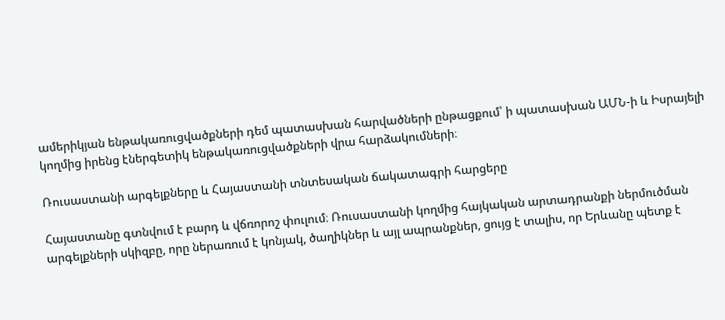ամերիկյան ենթակառուցվածքների դեմ պատասխան հարվածների ընթացքում՝ ի պատասխան ԱՄՆ-ի և Իսրայելի կողմից իրենց էներգետիկ ենթակառուցվածքների վրա հարձակումների։

Ռուսաստանի արգելքները և Հայաստանի տնտեսական ճակատագրի հարցերը

Հայաստանը գտնվում է բարդ և վճռորոշ փուլում։ Ռուսաստանի կողմից հայկական արտադրանքի ներմուծման արգելքների սկիզբը, որը ներառում է կոնյակ, ծաղիկներ և այլ ապրանքներ, ցույց է տալիս, որ Երևանը պետք է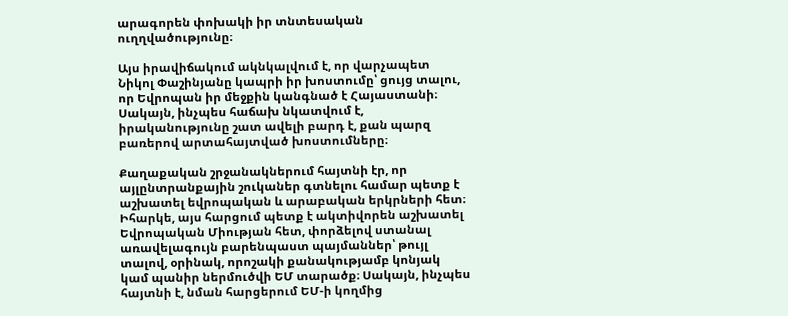արագորեն փոխակի իր տնտեսական ուղղվածությունը։

Այս իրավիճակում ակնկալվում է, որ վարչապետ Նիկոլ Փաշինյանը կապրի իր խոստումը՝ ցույց տալու, որ Եվրոպան իր մեջքին կանգնած է Հայաստանի։ Սակայն, ինչպես հաճախ նկատվում է, իրականությունը շատ ավելի բարդ է, քան պարզ բառերով արտահայտված խոստումները։

Քաղաքական շրջանակներում հայտնի էր, որ այլընտրանքային շուկաներ գտնելու համար պետք է աշխատել եվրոպական և արաբական երկրների հետ։ Իհարկե, այս հարցում պետք է ակտիվորեն աշխատել Եվրոպական Միության հետ, փորձելով ստանալ առավելագույն բարենպաստ պայմաններ՝ թույլ տալով, օրինակ, որոշակի քանակությամբ կոնյակ կամ պանիր ներմուծվի ԵՄ տարածք։ Սակայն, ինչպես հայտնի է, նման հարցերում ԵՄ-ի կողմից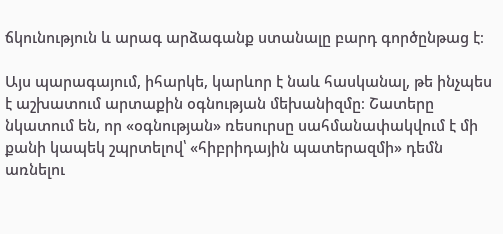ճկունություն և արագ արձագանք ստանալը բարդ գործընթաց է։

Այս պարագայում, իհարկե, կարևոր է նաև հասկանալ, թե ինչպես է աշխատում արտաքին օգնության մեխանիզմը։ Շատերը նկատում են, որ «օգնության» ռեսուրսը սահմանափակվում է մի քանի կապեկ շպրտելով՝ «հիբրիդային պատերազմի» դեմն առնելու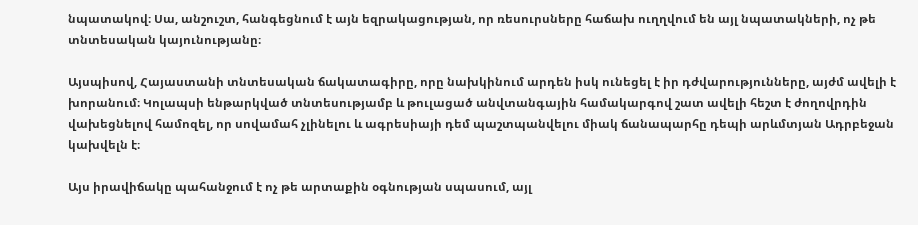նպատակով։ Սա, անշուշտ, հանգեցնում է այն եզրակացության, որ ռեսուրսները հաճախ ուղղվում են այլ նպատակների, ոչ թե տնտեսական կայունությանը։

Այսպիսով, Հայաստանի տնտեսական ճակատագիրը, որը նախկինում արդեն իսկ ունեցել է իր դժվարությունները, այժմ ավելի է խորանում։ Կոլապսի ենթարկված տնտեսությամբ և թուլացած անվտանգային համակարգով շատ ավելի հեշտ է ժողովրդին վախեցնելով համոզել, որ սովամահ չլինելու և ագրեսիայի դեմ պաշտպանվելու միակ ճանապարհը դեպի արևմտյան Ադրբեջան կախվելն է։

Այս իրավիճակը պահանջում է ոչ թե արտաքին օգնության սպասում, այլ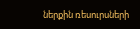ներքին ռեսուրսների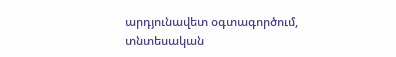արդյունավետ օգտագործում, տնտեսական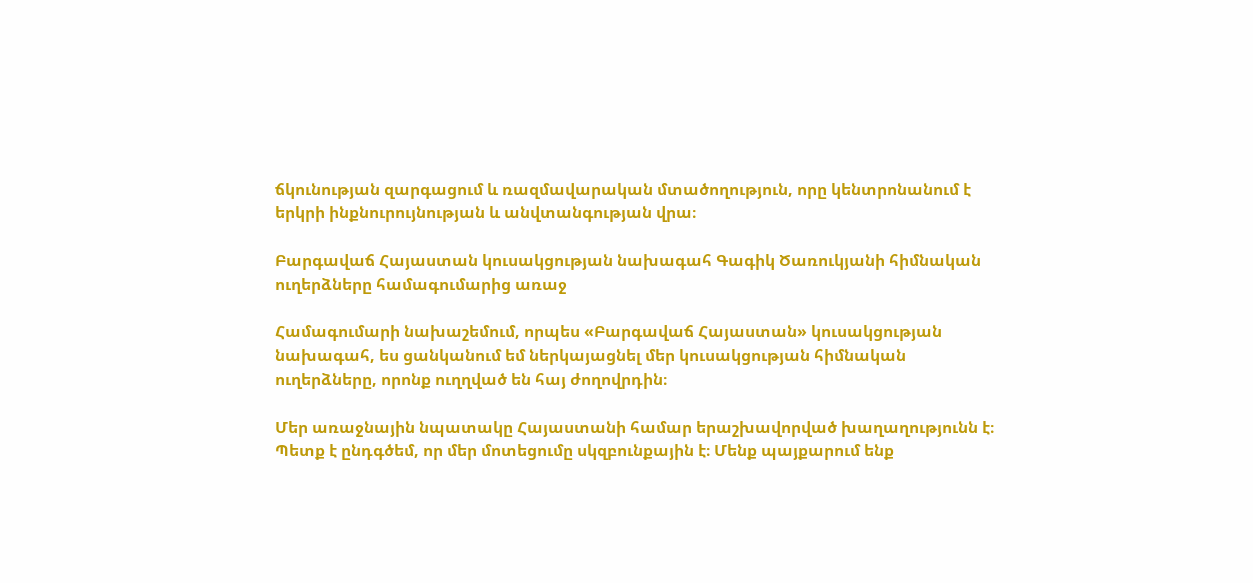ճկունության զարգացում և ռազմավարական մտածողություն, որը կենտրոնանում է երկրի ինքնուրույնության և անվտանգության վրա։

Բարգավաճ Հայաստան կուսակցության նախագահ Գագիկ Ծառուկյանի հիմնական ուղերձները համագումարից առաջ

Համագումարի նախաշեմում, որպես «Բարգավաճ Հայաստան» կուսակցության նախագահ, ես ցանկանում եմ ներկայացնել մեր կուսակցության հիմնական ուղերձները, որոնք ուղղված են հայ ժողովրդին։

Մեր առաջնային նպատակը Հայաստանի համար երաշխավորված խաղաղությունն է։ Պետք է ընդգծեմ, որ մեր մոտեցումը սկզբունքային է։ Մենք պայքարում ենք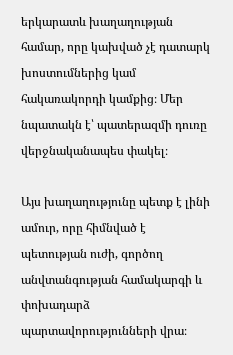երկարատև խաղաղության համար, որը կախված չէ դատարկ խոստումներից կամ հակառակորդի կամքից։ Մեր նպատակն է՝ պատերազմի դուռը վերջնականապես փակել։

Այս խաղաղությունը պետք է լինի ամուր, որը հիմնված է պետության ուժի, գործող անվտանգության համակարգի և փոխադարձ պարտավորությունների վրա։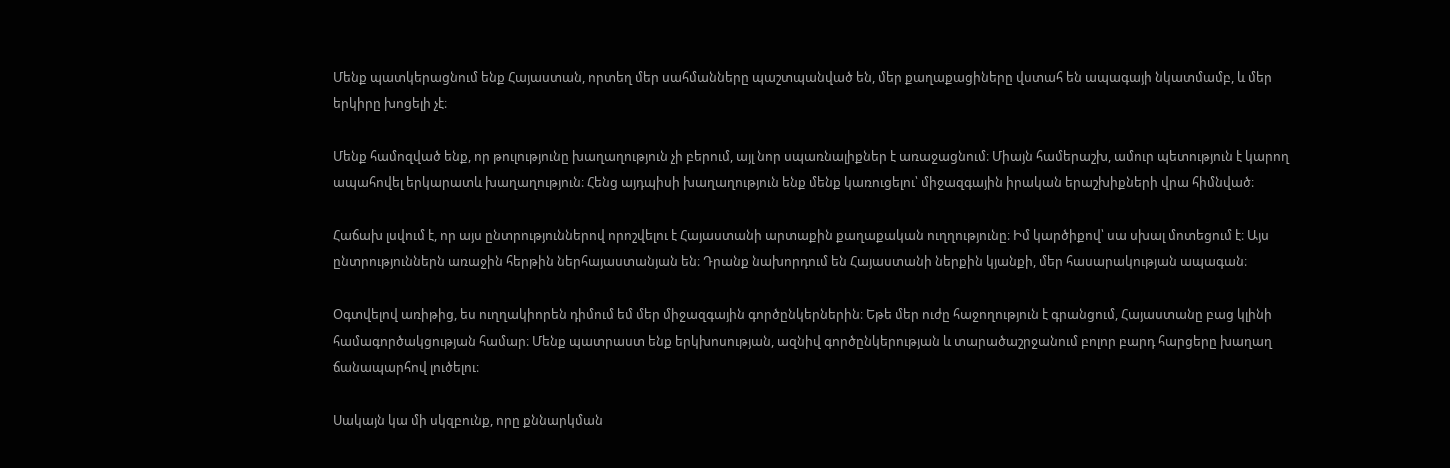Մենք պատկերացնում ենք Հայաստան, որտեղ մեր սահմանները պաշտպանված են, մեր քաղաքացիները վստահ են ապագայի նկատմամբ, և մեր երկիրը խոցելի չէ։

Մենք համոզված ենք, որ թուլությունը խաղաղություն չի բերում, այլ նոր սպառնալիքներ է առաջացնում։ Միայն համերաշխ, ամուր պետություն է կարող ապահովել երկարատև խաղաղություն։ Հենց այդպիսի խաղաղություն ենք մենք կառուցելու՝ միջազգային իրական երաշխիքների վրա հիմնված։

Հաճախ լսվում է, որ այս ընտրություններով որոշվելու է Հայաստանի արտաքին քաղաքական ուղղությունը։ Իմ կարծիքով՝ սա սխալ մոտեցում է։ Այս ընտրություններն առաջին հերթին ներհայաստանյան են։ Դրանք նախորդում են Հայաստանի ներքին կյանքի, մեր հասարակության ապագան։

Օգտվելով առիթից, ես ուղղակիորեն դիմում եմ մեր միջազգային գործընկերներին։ Եթե մեր ուժը հաջողություն է գրանցում, Հայաստանը բաց կլինի համագործակցության համար։ Մենք պատրաստ ենք երկխոսության, ազնիվ գործընկերության և տարածաշրջանում բոլոր բարդ հարցերը խաղաղ ճանապարհով լուծելու։

Սակայն կա մի սկզբունք, որը քննարկման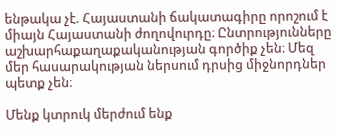ենթակա չէ. Հայաստանի ճակատագիրը որոշում է միայն Հայաստանի ժողովուրդը։ Ընտրությունները աշխարհաքաղաքականության գործիք չեն։ Մեզ մեր հասարակության ներսում դրսից միջնորդներ պետք չեն։

Մենք կտրուկ մերժում ենք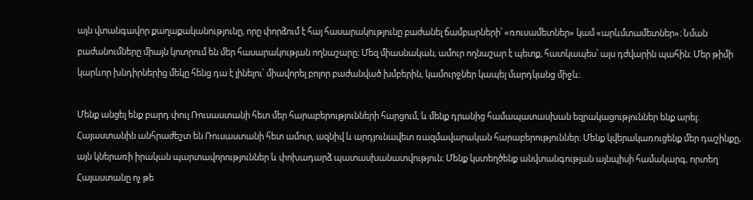այն վտանգավոր քաղաքականությունը, որը փորձում է հայ հասարակությունը բաժանել ճամբարների՝ «ռուսամետներ» կամ «արևմտամետներ»։ Նման բաժանումները միայն կոտրում են մեր հասարակության ողնաշարը։ Մեզ միասնական, ամուր ողնաշար է պետք, հատկապես՝ այս դժվարին պահին։ Մեր թիմի կարևոր խնդիրներից մեկը հենց դա է լինելու՝ միավորել բոլոր բաժանված խմբերին, կամուրջներ կապել մարդկանց միջև։

Մենք անցել ենք բարդ փուլ Ռուսաստանի հետ մեր հարաբերությունների հարցում, և մենք դրանից համապատասխան եզրակացություններ ենք արել։ Հայաստանին անհրաժեշտ են Ռուսաստանի հետ ամուր, ազնիվ և արդյունավետ ռազմավարական հարաբերություններ։ Մենք կվերակառուցենք մեր դաշինքը, այն կներառի իրական պարտավորություններ և փոխադարձ պատասխանատվություն։ Մենք կստեղծենք անվտանգության այնպիսի համակարգ, որտեղ Հայաստանը ոչ թե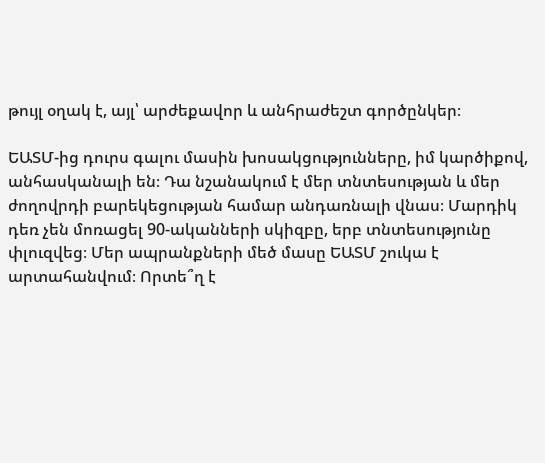թույլ օղակ է, այլ՝ արժեքավոր և անհրաժեշտ գործընկեր։

ԵԱՏՄ-ից դուրս գալու մասին խոսակցությունները, իմ կարծիքով, անհասկանալի են։ Դա նշանակում է մեր տնտեսության և մեր ժողովրդի բարեկեցության համար անդառնալի վնաս։ Մարդիկ դեռ չեն մոռացել 90-ականների սկիզբը, երբ տնտեսությունը փլուզվեց։ Մեր ապրանքների մեծ մասը ԵԱՏՄ շուկա է արտահանվում։ Որտե՞ղ է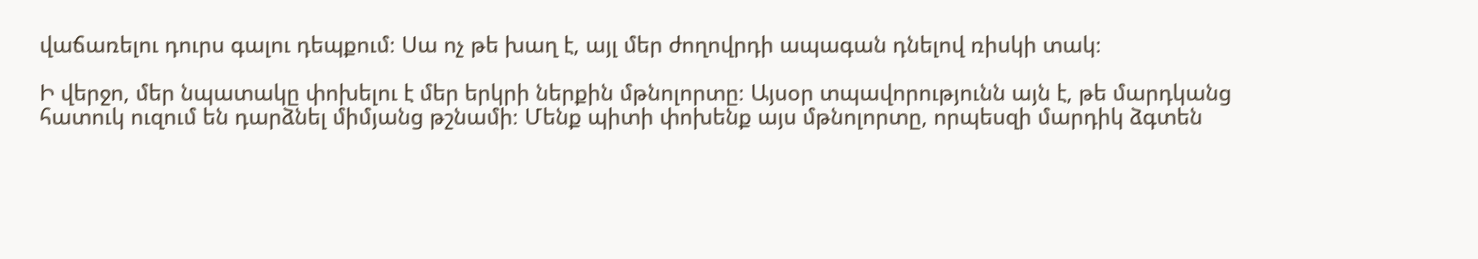վաճառելու դուրս գալու դեպքում։ Սա ոչ թե խաղ է, այլ մեր ժողովրդի ապագան դնելով ռիսկի տակ։

Ի վերջո, մեր նպատակը փոխելու է մեր երկրի ներքին մթնոլորտը։ Այսօր տպավորությունն այն է, թե մարդկանց հատուկ ուզում են դարձնել միմյանց թշնամի։ Մենք պիտի փոխենք այս մթնոլորտը, որպեսզի մարդիկ ձգտեն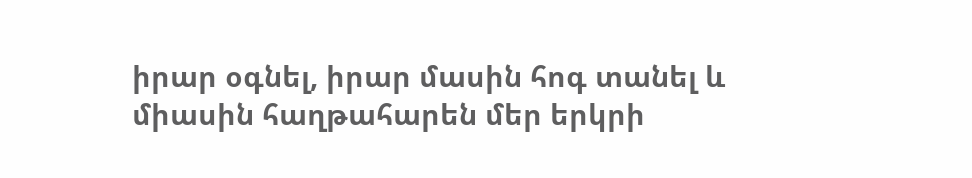իրար օգնել, իրար մասին հոգ տանել և միասին հաղթահարեն մեր երկրի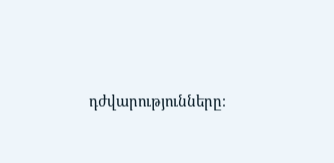դժվարությունները։